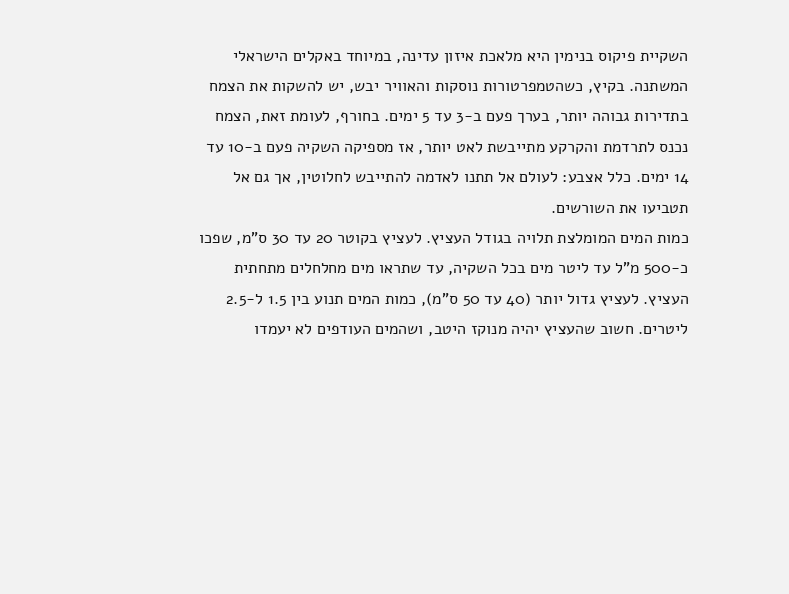השקיית פיקוס בנימין היא מלאכת איזון עדינה, במיוחד באקלים הישראלי המשתנה. בקיץ, כשהטמפרטורות נוסקות והאוויר יבש, יש להשקות את הצמח בתדירות גבוהה יותר, בערך פעם ב-3 עד 5 ימים. בחורף, לעומת זאת, הצמח נכנס לתרדמת והקרקע מתייבשת לאט יותר, אז מספיקה השקיה פעם ב-10 עד 14 ימים. כלל אצבע: לעולם אל תתנו לאדמה להתייבש לחלוטין, אך גם אל תטביעו את השורשים.
כמות המים המומלצת תלויה בגודל העציץ. לעציץ בקוטר 20 עד 30 ס”מ, שפכו כ-500 מ”ל עד ליטר מים בכל השקיה, עד שתראו מים מחלחלים מתחתית העציץ. לעציץ גדול יותר (40 עד 50 ס”מ), כמות המים תנוע בין 1.5 ל-2.5 ליטרים. חשוב שהעציץ יהיה מנוקז היטב, ושהמים העודפים לא יעמדו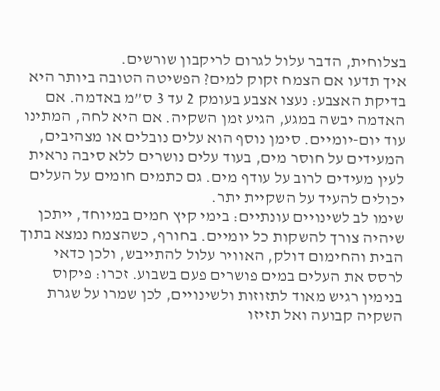בצלוחית, הדבר עלול לגרום לריקבון שורשים.
איך תדעו אם הצמח זקוק למים? הפשיטה הטובה ביותר היא בדיקת האצבע: נעצו אצבע בעומק 2 עד 3 ס”מ באדמה. אם האדמה יבשה במגע, הגיע זמן השקיה. אם היא לחה, המתינו עוד יום-יומיים. סימן נוסף הוא עלים נובלים או מצהיבים, המעידים על חוסר מים, בעוד עלים נושרים ללא סיבה נראית לעין מעידים לרוב על עודף מים. גם כתמים חומים על העלים יכולים להעיד על השקיית יתר.
שימו לב לשינויים עונתיים: בימי קיץ חמים במיוחד, ייתכן שיהיה צורך להשקות כל יומיים. בחורף, כשהצמח נמצא בתוך הבית והחימום דולק, האוויר עלול להתייבש, ולכן כדאי לרסס את העלים במים פושרים פעם בשבוע. זכרו: פיקוס בנימין רגיש מאוד לתזוזות ולשינויים, לכן שמרו על שגרת השקיה קבועה ואל תזיזו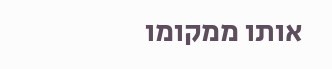אותו ממקומו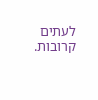לעתים קרובות.